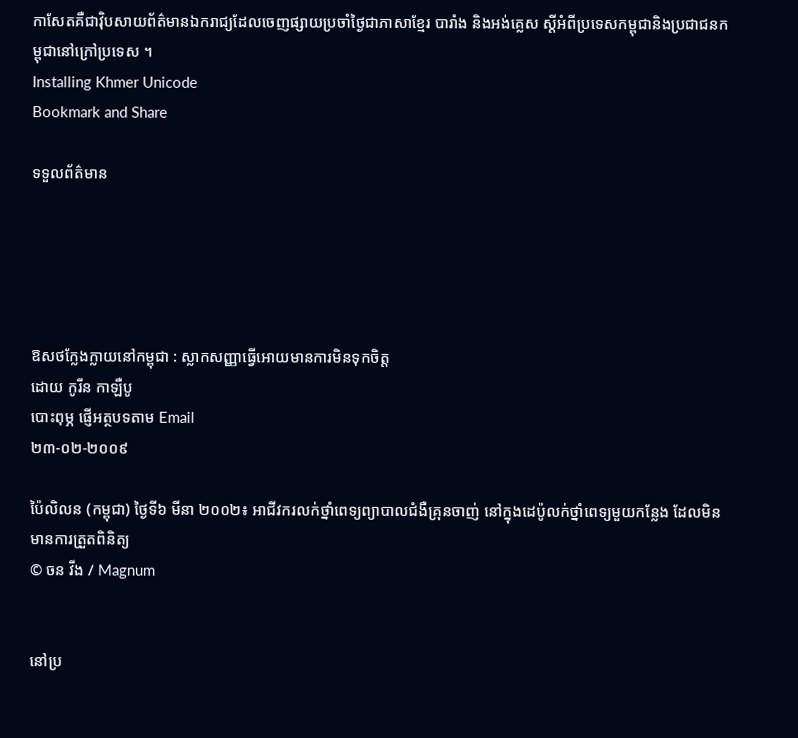កាសែតគឺជាវ៉ិបសាយព័ត៌មានឯករាជ្យដែលចេញផ្សាយប្រចាំថ្ងៃជាភាសាខ្មែរ បារាំង និងអង់គ្លេស ស្តីអំពីប្រទេសកម្ពុជានិងប្រជាជនកម្ពុជានៅក្រៅប្រទេស ។
Installing Khmer Unicode
Bookmark and Share

ទទួលព័ត៌មាន





ឱសថក្លែងក្លាយនៅកម្ពុជា : ស្លាកសញ្ញាធ្វើអោយមានការមិនទុកចិត្ត
ដោយ កូរីន កាឡឺបូ
បោះពុម្ភ ផ្ញើអត្ថបទតាម Email
២៣-០២-២០០៩

ប៉ៃលិលន (កម្ពុជា) ថ្ងៃទី៦ មីនា ២០០២៖ អាជីវករលក់ថ្នាំពេទ្យព្យាបាលជំងឺគ្រុនចាញ់ នៅក្នុងដេប៉ូលក់ថ្នាំពេទ្យមួយកន្លែង ដែលមិនមានការត្រួតពិនិត្យ
© ចន វីង / Magnum


នៅប្រ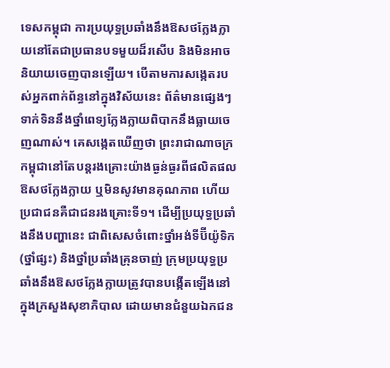ទេសកម្ពុជា ការប្រយុទ្ធប្រឆាំងនឹងឱសថក្លែងក្លាយនៅតែជាប្រធានបទមួយដ៏រសើប និងមិនអាចនិយាយចេញបានឡើយ។ បើតាមការសង្កេតរបស់អ្នកពាក់ព័ន្ធនៅក្នុងវិស័យនេះ ព័ត៌មានផ្សេងៗទាក់ទិននឹងថ្នាំពេទ្យក្លែងក្លាយពិបាកនឹងធ្លាយចេញណាស់។ គេសង្កេតឃើញថា ព្រះរាជាណាចក្រកម្ពុជានៅតែបន្តរងគ្រោះយ៉ាងធ្ងន់ធ្ងរពីផលិតផលឱសថក្លែងក្លាយ ឬមិនសូវមានគុណភាព ហើយប្រជាជនគឺជាជនរងគ្រោះទី១។ ដើម្បីប្រយុទ្ធប្រឆាំងនឹងបញ្ហានេះ ជាពិសេសចំពោះថ្នាំអង់ទីប៊ីយ៉ូទិក(ថ្នាំផ្សះ) និងថ្នាំប្រឆាំងគ្រុនចាញ់ ក្រុមប្រយុទ្ធប្រឆាំងនឹងឱសថក្លែងក្លាយត្រូវបានបង្កើតឡើងនៅក្នុងក្រសួងសុខាភិបាល ដោយមានជំនួយឯកជន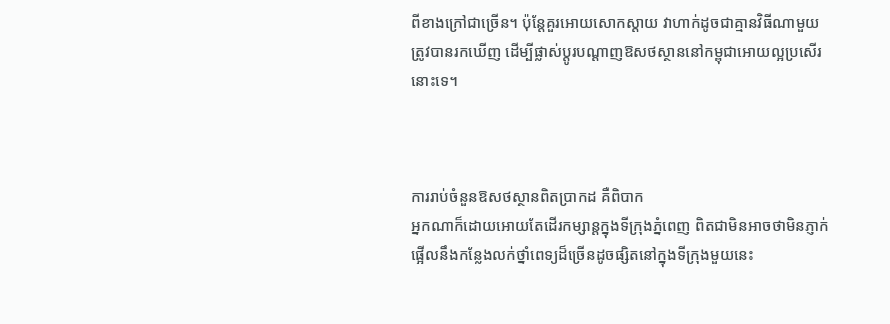ពីខាងក្រៅជាច្រើន។ ប៉ុន្តែគួរអោយសោកស្តាយ វាហាក់ដូចជាគ្មានវិធីណាមួយត្រូវបានរកឃើញ ដើម្បីផ្លាស់ប្តូរបណ្តាញឱសថស្ថាននៅកម្ពុជាអោយល្អប្រសើរនោះទេ។



ការរាប់ចំនួនឱសថស្ថានពិតប្រាកដ គឺពិបាក
អ្នកណាក៏ដោយអោយតែដើរកម្សាន្តក្នុងទីក្រុងភ្នំពេញ ពិតជាមិនអាចថាមិនភ្ញាក់ផ្អើលនឹងកន្លែងលក់ថ្នាំពេទ្យដ៏ច្រើនដូចផ្សិតនៅក្នុងទីក្រុងមួយនេះ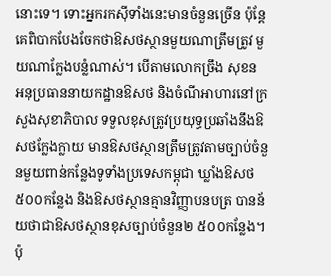នោះទេ។ ទោះអ្នករកស៊ីទាំងនេះមានចំនួនច្រើន ប៉ុន្តែគេពិបាកបែងចែកថាឱសថស្ថានមួយណាត្រឹមត្រូវ មួយណាក្លែងបន្លំណាស់។ បើតាមលោកច្រឹង សុខន អនុប្រធាននាយកដ្ឋានឱសថ និងចំណីអាហារនៅក្រសួងសុខាភិបាល ទទួលខុសត្រូវប្រយុទ្ធប្រឆាំងនឹងឱសថក្លែងក្លាយ មានឱសថស្ថានត្រឹមត្រូវតាមច្បាប់ចំនួនមួយពាន់កន្លែងទូទាំងប្រទេសកម្ពុជា ឃ្លាំងឱសថ៥០០កន្លែង និងឱសថស្ថានគ្មានវិញ្ញាបនបត្រ បានន័យថាជាឱសថស្ថានខុសច្បាប់ចំនួន២ ៥០០កន្លែង។ ប៉ុ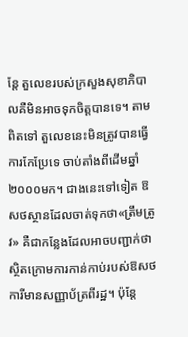ន្តែ តួលេខរបស់ក្រសួងសុខាភិបាលគឺមិនអាចទុកចិត្តបានទេ។ តាមពិតទៅ តួលេខនេះមិនត្រូវបានធ្វើការកែប្រែទេ ចាប់តាំងពីដើមឆ្នាំ២០០០មក។ ជាងនេះទៅទៀត ឱសថស្ថានដែលចាត់ទុកថា«ត្រឹមត្រូវ» គឺជាកន្លែងដែលអាចបញ្ជាក់ថាស្ថិតក្រោមការកាន់កាប់របស់ឱសថការីមានសញ្ញាប័ត្រពីរដ្ឋ។ ប៉ុន្តែ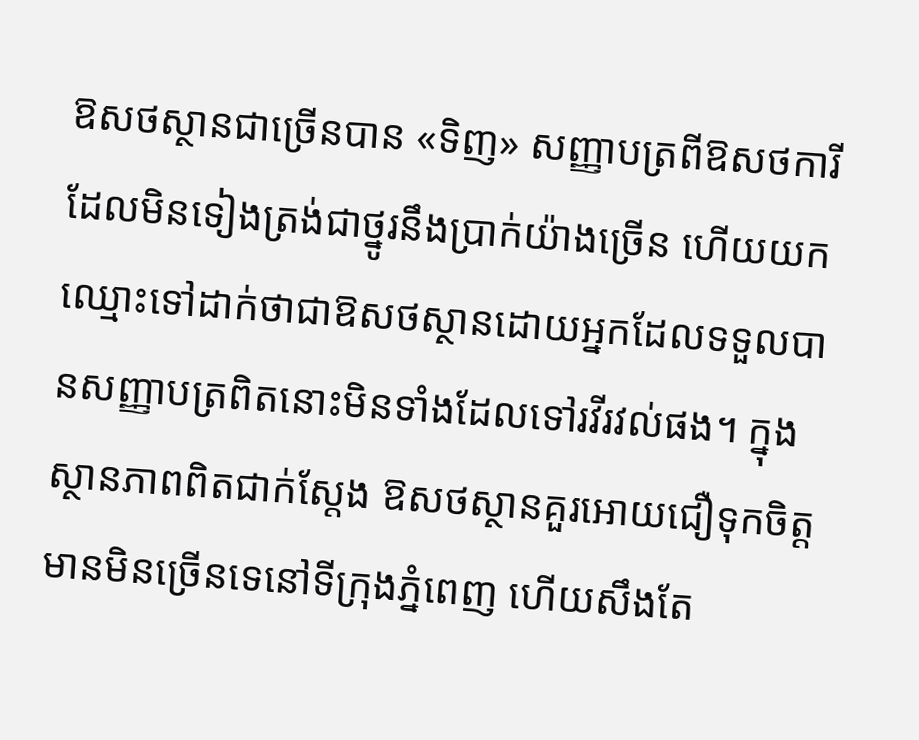ឱសថស្ថានជាច្រើនបាន «ទិញ» សញ្ញាបត្រពីឱសថការីដែលមិនទៀងត្រង់ជាថ្នូរនឹងប្រាក់យ៉ាងច្រើន ហើយយកឈ្មោះទៅដាក់ថាជាឱសថស្ថានដោយអ្នកដែលទទួលបានសញ្ញាបត្រពិតនោះមិនទាំងដែលទៅរវីរវល់ផង។ ក្នុងស្ថានភាពពិតជាក់ស្តែង ឱសថស្ថានគួរអោយជឿទុកចិត្ត មានមិនច្រើនទេនៅទីក្រុងភ្នំពេញ ហើយសឹងតែ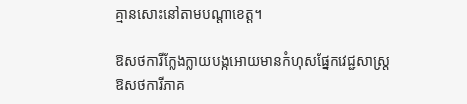គ្មានសោះនៅតាមបណ្តាខេត្ត។

ឱសថការីក្លែងក្លាយបង្កអោយមានកំហុសផ្នែកវេជ្ជសាស្រ្ត
ឱសថការីភាគ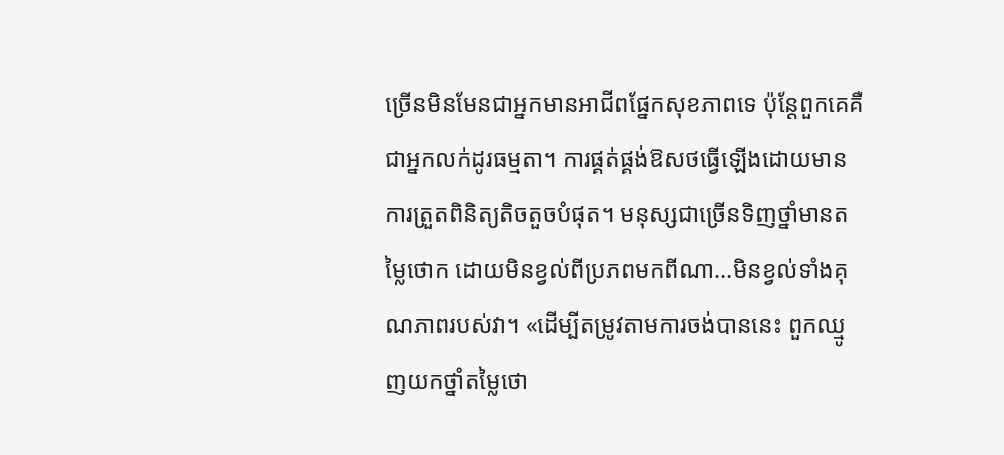ច្រើនមិនមែនជាអ្នកមានអាជីពផ្នែកសុខភាពទេ ប៉ុន្តែពួកគេគឺជាអ្នកលក់ដូរធម្មតា។ ការផ្គត់ផ្គង់ឱសថធ្វើឡើងដោយមានការត្រួតពិនិត្យតិចតួចបំផុត។ មនុស្សជាច្រើនទិញថ្នាំមានតម្លៃថោក ដោយមិនខ្វល់ពីប្រភពមកពីណា...មិនខ្វល់ទាំងគុណភាពរបស់វា។ «ដើម្បីតម្រូវតាមការចង់បាននេះ ពួកឈ្មូញយកថ្នាំតម្លៃថោ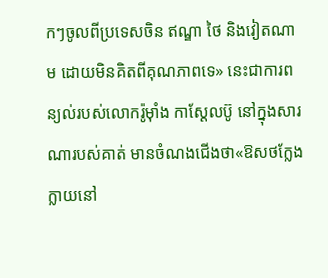កៗចូលពីប្រទេសចិន ឥណ្ឌា ថៃ និងវៀតណាម ដោយមិនគិតពីគុណភាពទេ» នេះជាការពន្យល់របស់លោករ៉ូម៉ាំង កាស្តែលប៊ូ នៅក្នុងសារណារបស់គាត់ មានចំណងជើងថា«ឱសថក្លែងក្លាយនៅ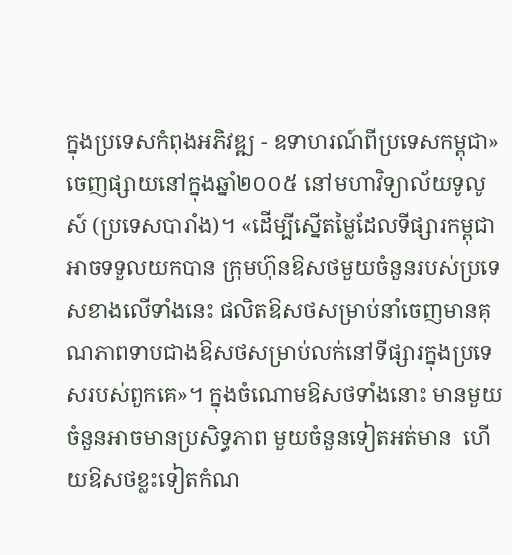ក្នុងប្រទេសកំពុងអភិវឌ្ឍ - ឧទាហរណ៍ពីប្រទេសកម្ពុជា» ចេញផ្សាយនៅក្នុងឆ្នាំ២០០៥ នៅមហាវិទ្យាល័យទូលូស៍ (ប្រទេសបារាំង)។ «ដើម្បីស្នើតម្លៃដែលទីផ្សារកម្ពុជាអាចទទួលយកបាន ក្រុមហ៊ុនឱសថមួយចំនួនរបស់ប្រទេសខាងលើទាំងនេះ ផលិតឱសថសម្រាប់នាំចេញមានគុណភាពទាបជាងឱសថសម្រាប់លក់នៅទីផ្សារក្នុងប្រទេសរបស់ពួកគេ»។ ក្នុងចំណោមឱសថទាំងនោះ មានមួយចំនួនអាចមានប្រសិទ្ធភាព មួយចំនួនទៀតអត់មាន  ហើយឱសថខ្លះទៀតកំណ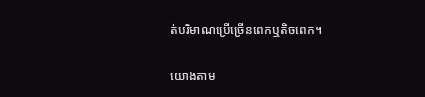ត់បរិមាណប្រើច្រើនពេកឬតិចពេក។

យោងតាម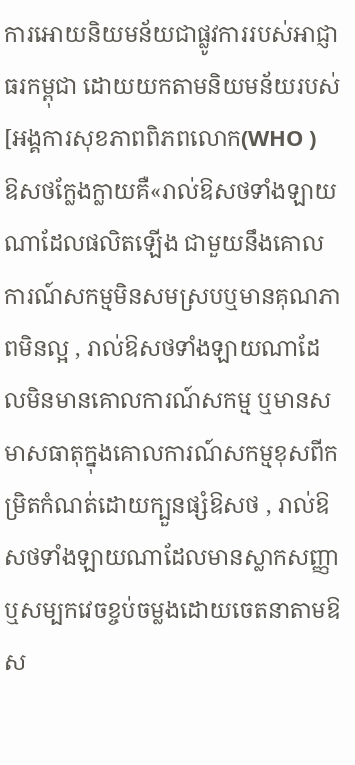ការអោយនិយមន័យជាផ្លូវការរបស់អាជ្ញាធរកម្ពុជា ដោយយកតាមនិយមន័យរបស់[អង្គការសុខភាពពិភពលោក(WHO )  ឱសថក្លែងក្លាយគឺ«រាល់ឱសថទាំងឡាយណាដែលផលិតឡើង ជាមួយនឹងគោលការណ៍សកម្មមិនសមស្របឬមានគុណភាពមិនល្អ , រាល់ឱសថទាំងឡាយណាដែលមិនមានគោលការណ៍សកម្ម ឬមានសមាសធាតុក្នុងគោលការណ៍សកម្មខុសពីកម្រិតកំណត់ដោយក្បួនផ្សំឱសថ , រាល់ឱសថទាំងឡាយណាដែលមានស្លាកសញ្ញាឬសម្បកវេចខ្ចប់ចម្លងដោយចេតនាតាមឱស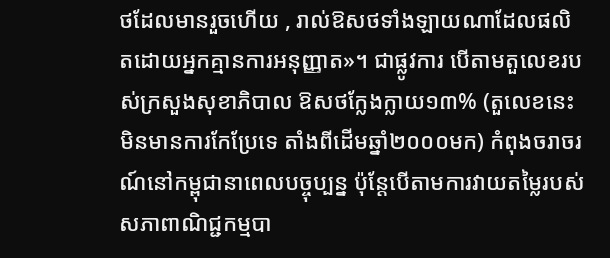ថដែលមានរួចហើយ , រាល់ឱសថទាំងឡាយណាដែលផលិតដោយអ្នកគ្មានការអនុញ្ញាត»។ ជាផ្លូវការ បើតាមតួលេខរបស់ក្រសួងសុខាភិបាល ឱសថក្លែងក្លាយ១៣% (តួលេខនេះមិនមានការកែប្រែទេ តាំងពីដើមឆ្នាំ២០០០មក) កំពុងចរាចរណ៍នៅកម្ពុជានាពេលបច្ចុប្បន្ន ប៉ុន្តែបើតាមការវាយតម្លៃរបស់សភាពាណិជ្ជកម្មបា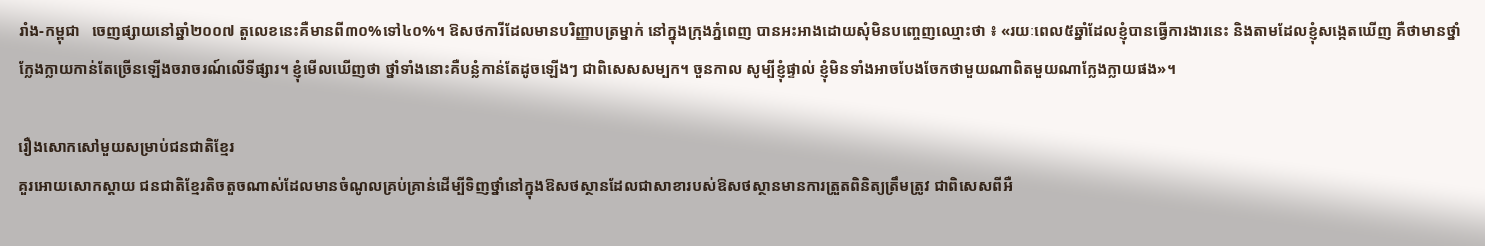រាំង-កម្ពុជា   ចេញផ្សាយនៅឆ្នាំ២០០៧ តួលេខនេះគឺមានពី៣០%ទៅ៤០%។ ឱសថការីដែលមានបរិញ្ញាបត្រម្នាក់ នៅក្នុងក្រុងភ្នំពេញ បានអះអាងដោយសុំមិនបញ្ចេញឈ្មោះថា ៖ «រយៈពេល៥ឆ្នាំដែលខ្ញុំបានធ្វើការងារនេះ និងតាមដែលខ្ញុំសង្កេតឃើញ គឺថាមានថ្នាំក្លែងក្លាយកាន់តែច្រើនឡើងចរាចរណ៍លើទីផ្សារ។ ខ្ញុំមើលឃើញថា ថ្នាំទាំងនោះគឺបន្លំកាន់តែដូចឡើងៗ ជាពិសេសសម្បក។ ចួនកាល សូម្បីខ្ញុំផ្ទាល់ ខ្ញុំមិនទាំងអាចបែងចែកថាមួយណាពិតមួយណាក្លែងក្លាយផង»។

រឿងសោកសៅមួយសម្រាប់ជនជាតិខ្មែរ
គួរអោយសោកស្តាយ ជនជាតិខ្មែរតិចតួចណាស់ដែលមានចំណូលគ្រប់គ្រាន់ដើម្បីទិញថ្នាំនៅក្នុងឱសថស្ថានដែលជាសាខារបស់ឱសថស្ថានមានការត្រួតពិនិត្យត្រឹមត្រូវ ជាពិសេសពីអឺ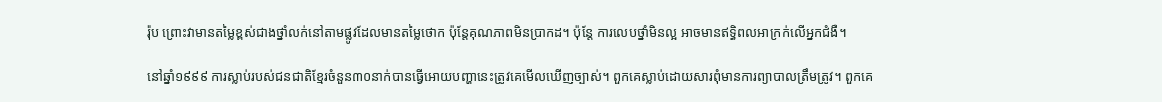រ៉ុប ព្រោះវាមានតម្លៃខ្ពស់ជាងថ្នាំលក់នៅតាមផ្លូវដែលមានតម្លៃថោក ប៉ុន្តែគុណភាពមិនប្រាកដ។ ប៉ុន្តែ ការលេបថ្នាំមិនល្អ អាចមានឥទ្ធិពលអាក្រក់លើអ្នកជំងឺ។

នៅឆ្នាំ១៩៩៩ ការស្លាប់របស់ជនជាតិខ្មែរចំនួន៣០នាក់បានធ្វើអោយបញ្ហានេះត្រូវគេមើលឃើញច្បាស់។ ពួកគេស្លាប់ដោយសារពុំមានការព្យាបាលត្រឹមត្រូវ។ ពួកគេ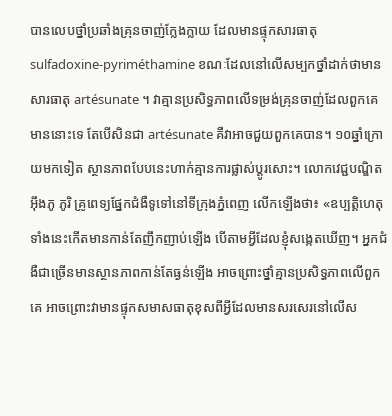បានលេបថ្នាំប្រឆាំងគ្រុនចាញ់ក្លែងក្លាយ ដែលមានផ្ទុកសារធាតុ sulfadoxine-pyriméthamine ខណៈដែលនៅលើសម្បកថ្នាំដាក់ថាមានសារធាតុ artésunate ។ វាគ្មានប្រសិទ្ធភាពលើទម្រង់គ្រុនចាញ់ដែលពួកគេមាននោះទេ តែបើសិនជា artésunate គឺវាអាចជួយពួកគេបាន។ ១០ឆ្នាំក្រោយមកទៀត ស្ថានភាពបែបនេះហាក់គ្មានការផ្លាស់ប្តូរសោះ។ លោកវេជ្ជបណ្ឌិតអ៊ឹងភូ ភូរិ គ្រូពេទ្យផ្នែកជំងឺទូទៅនៅទីក្រុងភ្នំពេញ លើកឡើងថា៖ «ឧប្បត្តិហេតុទាំងនេះកើតមានកាន់តែញឹកញាប់ឡើង បើតាមអ្វីដែលខ្ញុំសង្កេតឃើញ។ អ្នកជំងឺជាច្រើនមានស្ថានភាពកាន់តែធ្ងន់ឡើង អាចព្រោះថ្នាំគ្មានប្រសិទ្ធភាពលើពួកគេ អាចព្រោះវាមានផ្ទុកសមាសធាតុខុសពីអ្វីដែលមានសរសេរនៅលើស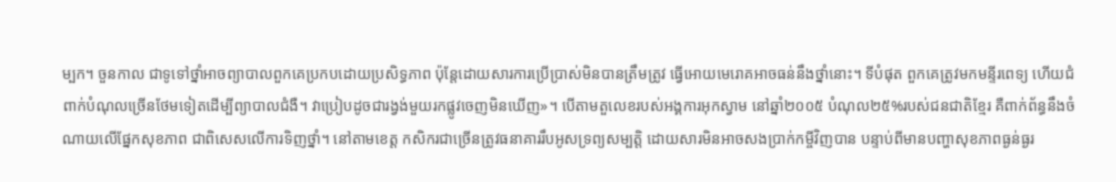ម្បក។ ចួនកាល ជាទូទៅថ្នាំអាចព្យាបាលពួកគេប្រកបដោយប្រសិទ្ធភាព ប៉ុន្តែដោយសារការប្រើប្រាស់មិនបានត្រឹមត្រូវ ធ្វើអោយមេរោគអាចធន់នឹងថ្នាំនោះ។ ទីបំផុត ពួកគេត្រូវមកមន្ទីរពេទ្យ ហើយជំពាក់បំណុលច្រើនថែមទៀតដើម្បីព្យាបាលជំងឺ។ វាប្រៀបដូចជារង្វង់មួយរកផ្លូវចេញមិនឃើញ»។ បើតាមតួលេខរបស់អង្គការអុកស្វាម នៅឆ្នាំ២០០៥ បំណុល២៥%របស់ជនជាតិខ្មែរ គឺពាក់ព័ន្ធនឹងចំណាយលើផ្នែកសុខភាព ជាពិសេសលើការទិញថ្នាំ។ នៅតាមខេត្ត កសិករជាច្រើនត្រូវធនាគាររឹបអូសទ្រព្យសម្បត្តិ ដោយសារមិនអាចសងប្រាក់កម្ចីវិញបាន បន្ទាប់ពីមានបញ្ហាសុខភាពធ្ងន់ធ្ងរ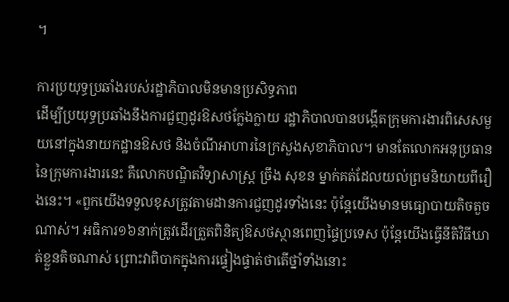។

ការប្រយុទ្ធប្រឆាំងរបស់រដ្ឋាភិបាលមិនមានប្រសិទ្ធភាព
ដើម្បីប្រយុទ្ធប្រឆាំងនឹងការជួញដូរឱសថក្លែងក្លាយ រដ្ឋាភិបាលបានបង្កើតក្រុមការងារពិសេសមួយនៅក្នុងនាយកដ្ឋានឱសថ និងចំណីអាហារនៃក្រសួងសុខាភិបាល។ មានតែលោកអនុប្រធាននៃក្រុមការងារនេះ គឺលោកបណ្ឌិតវិទ្យាសាស្រ្ត ច្រឹង សុខន ម្នាក់គត់ដែលយល់ព្រមនិយាយពីរឿងនេះ។ «ពួកយើងទទួលខុសត្រូវតាមដានការជួញដូរទាំងនេះ ប៉ុន្តែយើងមានមធ្យោបាយតិចតួចណាស់។ អធិការ១៦នាក់ត្រូវដើរត្រួតពិនិត្យឱសថស្ថានពេញផ្ទៃប្រទេស ប៉ុន្តែយើងធ្វើនីតិវិធីឃាត់ខ្លួនតិចណាស់ ព្រោះវាពិបាកក្នុងការផ្ទៀងផ្ទាត់ថាតើថ្នាំទាំងនោះ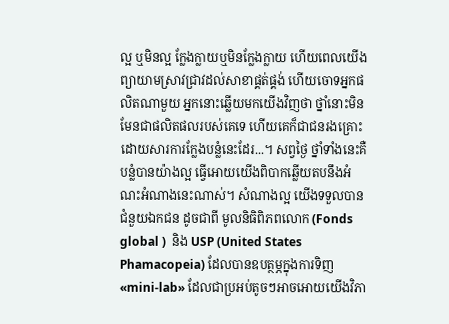ល្អ ឬមិនល្អ ក្លែងក្លាយឬមិនក្លែងក្លាយ ហើយពេលយើងព្យាយាមស្រាវជ្រាវដល់សាខាផ្គត់ផ្គង់ ហើយចោទអ្នកផលិតណាមួយ អ្នកនោះឆ្លើយមកយើងវិញថា ថ្នាំនោះមិនមែនជាផលិតផលរបស់គេទេ ហើយគេក៏ជាជនរងគ្រោះដោយសារការក្លែងបន្លំនេះដែរ...។ សព្វថ្ងៃ ថ្នាំទាំងនេះគឺបន្លំបានយ៉ាងល្អ ធ្វើអោយយើងពិបាកឆ្លើយតបនឹងអំណះអំណាងនេះណាស់។ សំណាងល្អ យើងទទួលបានជំនួយឯកជន ដូចជាពី មូលនិធិពិភពលោក (Fonds global )  និង USP (United States Phamacopeia) ដែលបានឧបត្ថម្ភក្នុងការទិញ«mini-lab» ដែលជាប្រអប់តូចៗអាចអោយយើងវិភា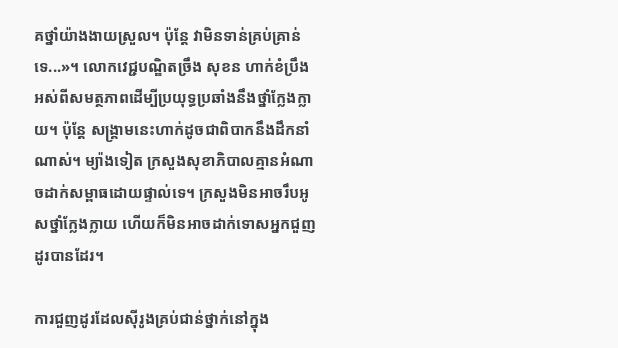គថ្នាំយ៉ាងងាយស្រួល។ ប៉ុន្តែ វាមិនទាន់គ្រប់គ្រាន់ទេ...»។ លោកវេជ្ជបណ្ឌិតច្រឹង សុខន ហាក់ខំប្រឹងអស់ពីសមត្ថភាពដើម្បីប្រយុទ្ធប្រឆាំងនឹងថ្នាំក្លែងក្លាយ។ ប៉ុន្តែ សង្គ្រាមនេះហាក់ដូចជាពិបាកនឹងដឹកនាំណាស់។ ម្យ៉ាងទៀត ក្រសួងសុខាភិបាលគ្មានអំណាចដាក់សម្ពាធដោយផ្ទាល់ទេ។ ក្រសួងមិនអាចរឹបអូសថ្នាំក្លែងក្លាយ ហើយក៏មិនអាចដាក់ទោសអ្នកជួញដូរបានដែរ។

ការជួញដូរដែលស៊ីរូងគ្រប់ជាន់ថ្នាក់នៅក្នុង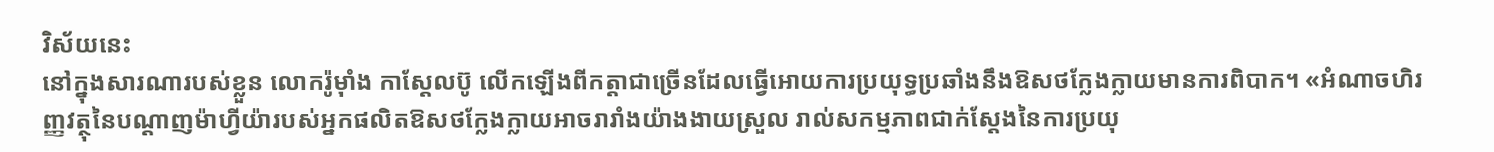វិស័យនេះ
នៅក្នុងសារណារបស់ខ្លួន លោករ៉ូម៉ាំង កាស្តែលប៊ូ លើកឡើងពីកត្តាជាច្រើនដែលធ្វើអោយការប្រយុទ្ធប្រឆាំងនឹងឱសថក្លែងក្លាយមានការពិបាក។ «អំណាចហិរញ្ញវត្ថុនៃបណ្តាញម៉ាហ្វីយ៉ារបស់អ្នកផលិតឱសថក្លែងក្លាយអាចរារាំងយ៉ាងងាយស្រួល រាល់សកម្មភាពជាក់ស្តែងនៃការប្រយុ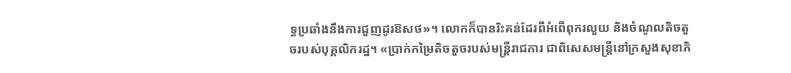ទ្ធប្រឆាំងនឹងការជួញដូរឱសថ»។ លោកក៏បានរិះគន់ដែរពីអំពើពុករលួយ និងចំណូលតិចតួចរបស់បុគ្គលិករដ្ឋ។ «ប្រាក់កម្រៃតិចតួចរបស់មន្ត្រីរាជការ ជាពិសេសមន្ត្រីនៅក្រសួងសុខាភិ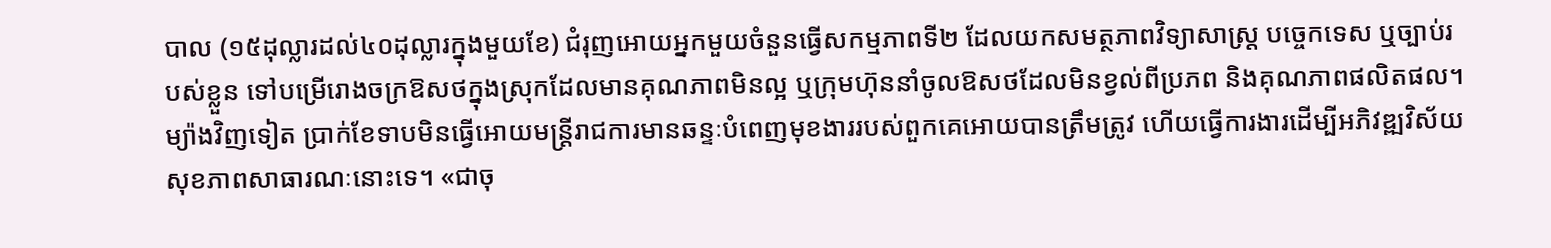បាល (១៥ដុល្លារដល់៤០ដុល្លារក្នុងមួយខែ) ជំរុញអោយអ្នកមួយចំនួនធ្វើសកម្មភាពទី២ ដែលយកសមត្ថភាពវិទ្យាសាស្ត្រ បច្ចេកទេស ឬច្បាប់របស់ខ្លួន ទៅបម្រើរោងចក្រឱសថក្នុងស្រុកដែលមានគុណភាពមិនល្អ ឬក្រុមហ៊ុននាំចូលឱសថដែលមិនខ្វល់ពីប្រភព និងគុណភាពផលិតផល។ ម្យ៉ាងវិញទៀត ប្រាក់ខែទាបមិនធ្វើអោយមន្ត្រីរាជការមានឆន្ទៈបំពេញមុខងាររបស់ពួកគេអោយបានត្រឹមត្រូវ ហើយធ្វើការងារដើម្បីអភិវឌ្ឍវិស័យសុខភាពសាធារណៈនោះទេ។ «ជាចុ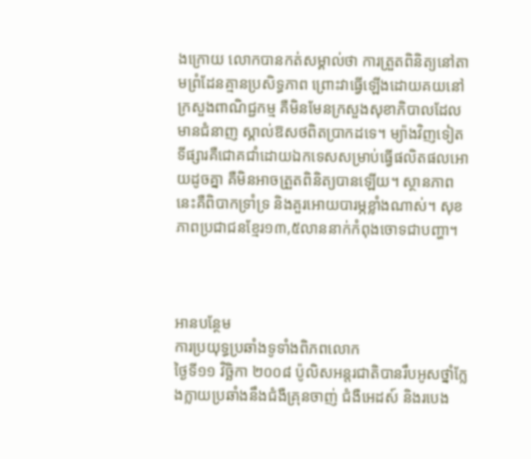ងក្រោយ លោកបានកត់សម្គាល់ថា ការត្រួតពិនិត្យនៅតាមព្រំដែនគ្មានប្រសិទ្ធភាព ព្រោះវាធ្វើឡើងដោយគយនៅក្រសួងពាណិជ្ជកម្ម គឺមិនមែនក្រសួងសុខាភិបាលដែលមានជំនាញ ស្គាល់ឱសថពិតប្រាកដទេ។ ម្យ៉ាងវិញទៀត ទីផ្សារគឺជោគជាំដោយឯកទេសសម្រាប់ធ្វើផលិតផលអោយដូចគ្នា គឺមិនអាចត្រួតពិនិត្យបានឡើយ។ ស្ថានភាពនេះគឺពិបាកទ្រាំទ្រ និងគួរអោយបារម្ភខ្លាំងណាស់។ សុខភាពប្រជាជនខ្មែរ១៣,៥លាននាក់កំពុងចោទជាបញ្ហា។



អានបន្ថែម
ការប្រយុទ្ធប្រឆាំងទូទាំងពិភពលោក
ថ្ងៃទី១១ វិច្ឆិកា ២០០៨ ប៉ូលិសអន្តរជាតិបានរឹបអូសថ្នាំក្លែងក្លាយប្រឆាំងនឹងជំងឺគ្រុនចាញ់ ជំងឺអេដស៍ និងរបេង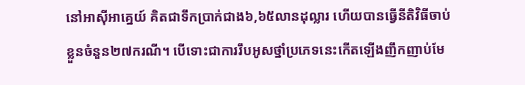នៅអាស៊ីអាគ្នេយ៍ គិតជាទឹកប្រាក់ជាង៦,៦៥លានដុល្លារ ហើយបានធ្វើនីតិវិធីចាប់ខ្លួនចំនួន២៧ករណី។ បើទោះជាការរឹបអូសថ្នាំប្រភេទនេះកើតឡើងញឹកញាប់មែ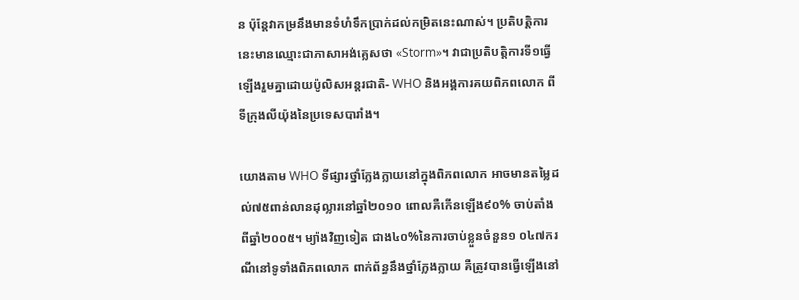ន ប៉ុន្តែវាកម្រនឹងមានទំហំទឹកប្រាក់ដល់កម្រិតនេះណាស់។ ប្រតិបត្តិការនេះមានឈ្មោះជាភាសាអង់គ្លេសថា «Storm»។ វាជាប្រតិបត្តិការទី១ធ្វើឡើងរួមគ្នាដោយប៉ូលិសអន្តរជាតិ- WHO និងអង្គការគយពិភពលោក ពីទីក្រុងលីយ៉ុងនៃប្រទេសបារាំង។

យោងតាម WHO ទីផ្សារថ្នាំក្លែងក្លាយនៅក្នុងពិភពលោក អាចមានតម្លៃដល់៧៥ពាន់លានដុល្លារនៅឆ្នាំ២០១០ ពោលគឺកើនឡើង៩០% ចាប់តាំងពីឆ្នាំ២០០៥។ ម្យ៉ាងវិញទៀត ជាង៤០%នៃការចាប់ខ្លួនចំនួន១ ០៤៧ករណីនៅទូទាំងពិភពលោក ពាក់ព័ន្ធនឹងថ្នាំក្លែងក្លាយ គឺត្រូវបានធ្វើឡើងនៅ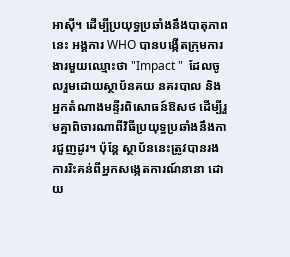អាស៊ី។ ដើម្បីប្រយុទ្ធប្រឆាំងនឹងបាតុភាពនេះ អង្គការ WHO បានបង្កើតក្រុមការងារមួយឈ្មោះថា "Impact "  ដែលចូលរួមដោយស្ថាប័នគយ នគរបាល និងអ្នកតំណាងមន្ទីរពិសោធន៍ឱសថ ដើម្បីរួមគ្នាពិចារណាពីវិធីប្រយុទ្ធប្រឆាំងនឹងការជួញដូរ។ ប៉ុន្តែ ស្ថាប័ននេះត្រូវបានរងការរិះគន់ពីអ្នកសង្កេតការណ៍នានា ដោយ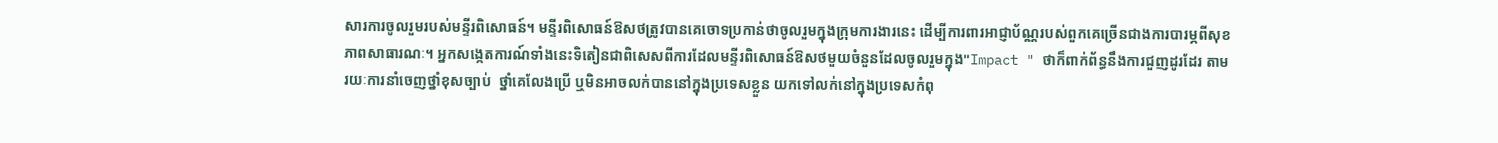សារការចូលរួមរបស់មន្ទីរពិសោធន៍។ មន្ទីរពិសោធន៍ឱសថត្រូវបានគេចោទប្រកាន់ថាចូលរួមក្នុងក្រុមការងារនេះ ដើម្បីការពារអាជ្ញាប័ណ្ណរបស់ពួកគេច្រើនជាងការបារម្ភពីសុខភាពសាធារណៈ។ អ្នកសង្កេតការណ៍ទាំងនេះទិតៀនជាពិសេសពីការដែលមន្ទីរពិសោធន៍ឱសថមួយចំនួនដែលចូលរួមក្នុង"Impact " ថាក៏ពាក់ព័ន្ធនឹងការជួញដូរដែរ តាមរយៈការនាំចេញថ្នាំខុសច្បាប់  ថ្នាំគេលែងប្រើ ឬមិនអាចលក់បាននៅក្នុងប្រទេសខ្លួន យកទៅលក់នៅក្នុងប្រទេសកំពុ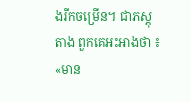ងរីកចម្រើន។ ជាភស្តុតាង ពួកគេអះអាងថា ៖ «មាន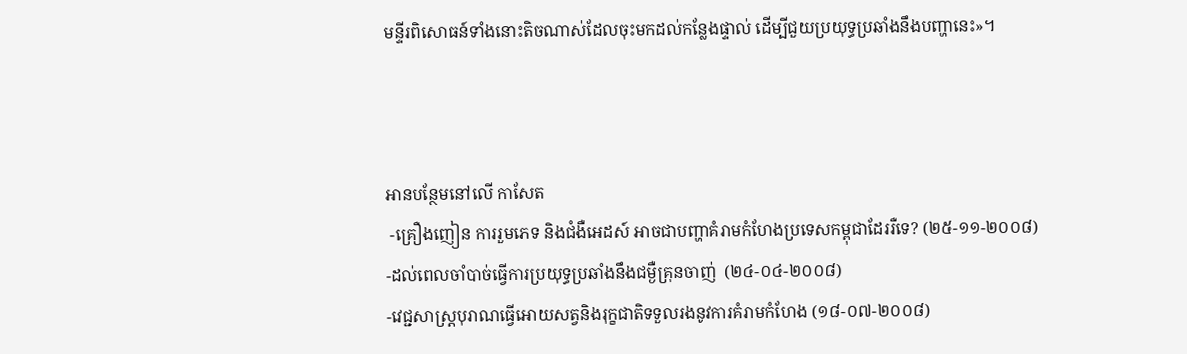មន្ទីរពិសោធន៍ទាំងនោះតិចណាស់ដែលចុះមកដល់កន្លែងផ្ទាល់ ដើម្បីជួយប្រយុទ្ធប្រឆាំងនឹងបញ្ហានេះ»។



អានបន្ថែមនៅលើ កាសែត
 -គ្រឿងញៀន ការរួមភេទ និងជំងឺអេដស៍ អាចជាបញ្ហាគំរាមកំហែងប្រទេសកម្ពុជាដែររឺទេ? (២៥-១១-២០០៨)
-ដល់ពេលចាំបាច់ធ្វើការប្រយុទ្ធប្រឆាំងនឹងជម្ងឺគ្រុនចាញ់  (២៤-០៤-២០០៨)
-វេជ្ជសាស្ត្របុរាណធ្វើអោយសត្វនិងរុក្ខជាតិទទួលរងនូវការគំរាមកំហែង (១៨-០៧-២០០៨)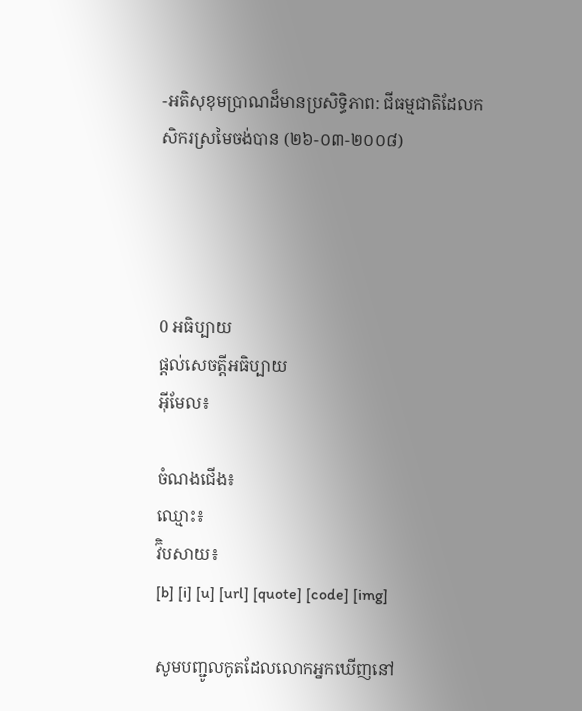-អតិសុខុមប្រាណដ៏មានប្រសិទ្ធិភាព: ជីធម្មជាតិដែលកសិករស្រមៃចង់បាន (២៦-០៣-២០០៨)




0 អធិប្បាយ
ផ្តល់សេចត្តីអធិប្បាយ
អ៊ីមែល៖

ចំណងជើង៖
ឈ្មោះ៖
វ៊ិបសាយ៖
[b] [i] [u] [url] [quote] [code] [img]

សូមបញ្ជូលកូតដែលលោកអ្នកឃើញនៅ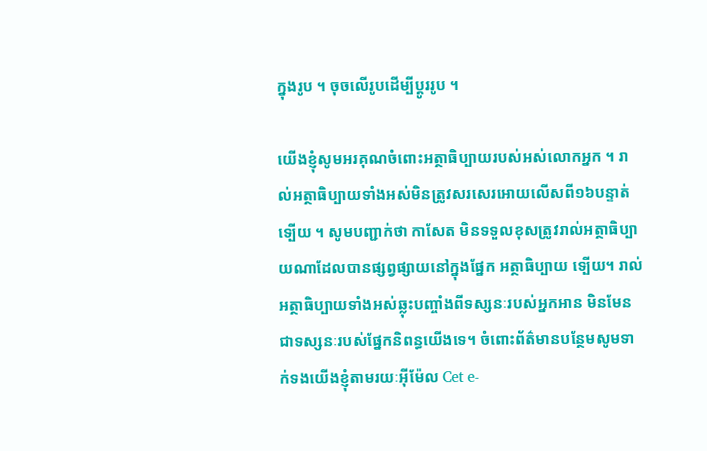ក្នុងរូប ។ ចុចលើរូបដើម្បីប្តូររូប ។

យើងខ្ញុំសូមអរគុណចំពោះអត្ថាធិប្បាយរបស់អស់លោកអ្នក ។ រាល់អត្ថាធិប្បាយទាំងអស់មិនត្រូវសរសេរអោយលើសពី១៦បន្ទាត់ទ្បើយ ។ សូមបញ្ជាក់ថា កាសែត មិនទទួលខុសត្រូវរាល់អត្ថាធិប្បាយណាដែលបានផ្សព្វផ្សាយនៅក្នុងផ្នែក អត្ថាធិប្បាយ ទ្បើយ។ រាល់អត្ថាធិប្បាយទាំងអស់ឆ្លុះបញ្ចាំងពីទស្សនៈរបស់អ្នកអាន មិនមែនជាទស្សនៈរបស់ផ្នែកនិពន្ធយើងទេ។ ចំពោះព័ត៌មានបន្ថែមសូមទាក់ទងយើងខ្ញុំតាមរយៈអ៊ីម៉ែល Cet e-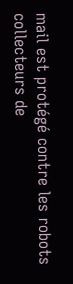mail est protégé contre les robots collecteurs de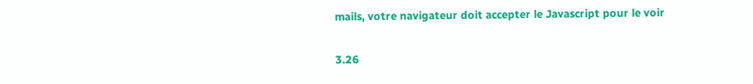mails, votre navigateur doit accepter le Javascript pour le voir

3.26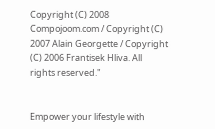Copyright (C) 2008 Compojoom.com / Copyright (C) 2007 Alain Georgette / Copyright (C) 2006 Frantisek Hliva. All rights reserved."


Empower your lifestyle with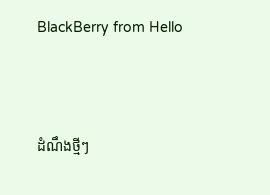BlackBerry from Hello




ដំណឹងថ្មីៗ